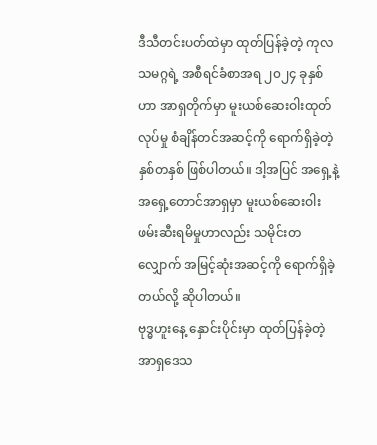ဒီသီတင်းပတ်ထဲမှာ ထုတ်ပြန်ခဲ့တဲ့ ကုလသမဂ္ဂရဲ့ အစီရင်ခံစာအရ ၂၀၂၄ ခုနှစ်ဟာ အာရှတိုက်မှာ မူးယစ်ဆေးဝါးထုတ်လုပ်မှု စံချိန်တင်အဆင့်ကို ရောက်ရှိခဲ့တဲ့ နှစ်တနှစ် ဖြစ်ပါတယ်။ ဒါ့အပြင် အရှေ့နဲ့ အရှေ့တောင်အာရှမှာ မူးယစ်ဆေးဝါး ဖမ်းဆီးရမိမှုဟာလည်း သမိုင်းတလျှောက် အမြင့်ဆုံးအဆင့်ကို ရောက်ရှိခဲ့တယ်လို့ ဆိုပါတယ်။
ဗုဒ္ဓဟူးနေ့ နှောင်းပိုင်းမှာ ထုတ်ပြန်ခဲ့တဲ့ အာရှဒေသ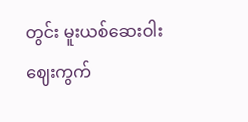တွင်း မူးယစ်ဆေးဝါးဈေးကွက်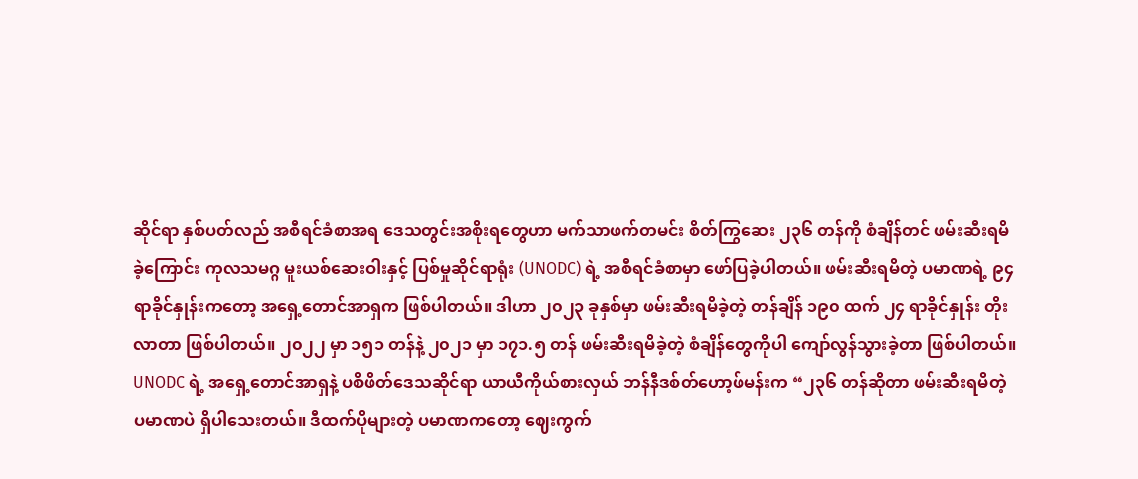ဆိုင်ရာ နှစ်ပတ်လည် အစီရင်ခံစာအရ ဒေသတွင်းအစိုးရတွေဟာ မက်သာဖက်တမင်း စိတ်ကြွဆေး ၂၃၆ တန်ကို စံချိန်တင် ဖမ်းဆီးရမိခဲ့ကြောင်း ကုလသမဂ္ဂ မူးယစ်ဆေးဝါးနှင့် ပြစ်မှုဆိုင်ရာရုံး (UNODC) ရဲ့ အစီရင်ခံစာမှာ ဖော်ပြခဲ့ပါတယ်။ ဖမ်းဆီးရမိတဲ့ ပမာဏရဲ့ ၉၄ ရာခိုင်နှုန်းကတော့ အရှေ့တောင်အာရှက ဖြစ်ပါတယ်။ ဒါဟာ ၂၀၂၃ ခုနှစ်မှာ ဖမ်းဆီးရမိခဲ့တဲ့ တန်ချိန် ၁၉၀ ထက် ၂၄ ရာခိုင်နှုန်း တိုးလာတာ ဖြစ်ပါတယ်။ ၂၀၂၂ မှာ ၁၅၁ တန်နဲ့ ၂၀၂၁ မှာ ၁၇၁.၅ တန် ဖမ်းဆီးရမိခဲ့တဲ့ စံချိန်တွေကိုပါ ကျော်လွန်သွားခဲ့တာ ဖြစ်ပါတယ်။
UNODC ရဲ့ အရှေ့တောင်အာရှနဲ့ ပစိဖိတ်ဒေသဆိုင်ရာ ယာယီကိုယ်စားလှယ် ဘန်နီဒစ်တ်ဟော့ဖ်မန်းက “၂၃၆ တန်ဆိုတာ ဖမ်းဆီးရမိတဲ့ ပမာဏပဲ ရှိပါသေးတယ်။ ဒီထက်ပိုများတဲ့ ပမာဏကတော့ ဈေးကွက်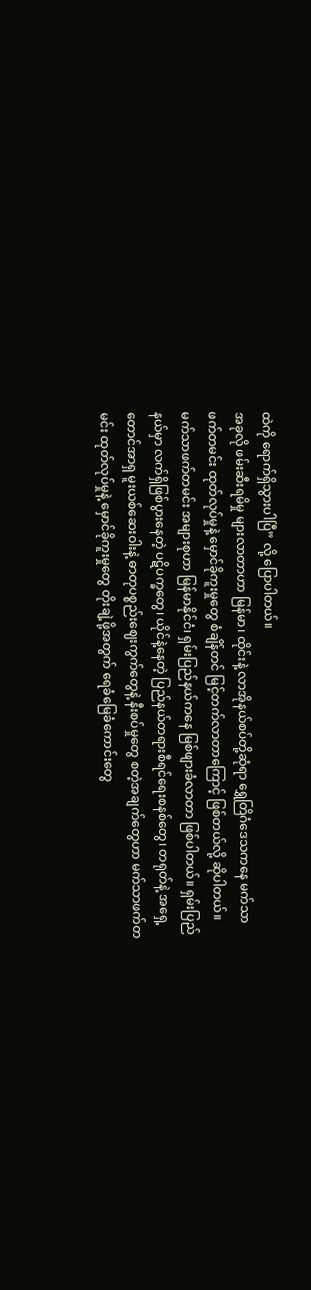ထဲကို ရောက်ရှိသွားပါပြီ” လို့ ပြောပါတယ်။
အခုလို ဖမ်းဆီးရမိမှု များလာတာဟာ မြန်မာ၊ ထိုင်းနဲ့ လာအိုနယ်စပ်တို့ဆုံရာ ရွှေတြိဂံဒေသကနေ မက်သာဖက်တမင်း ထုတ်လုပ်မှုနဲ့ မှောင်ခိုကူးမှုတွေ စံချိန်တင် မြင့်တက်လာတာကြောင့် ဖြစ်တယ်လို့ ဆိုပါတယ်။ မက်သာဖက်တမင်း အများစုဟာ မြန်မာနိုင်ငံ၊ ရှမ်းပြည်နယ်ကနေ မြစ်ဖျားခံလာတာ ဖြစ်ပါတယ်။ ရှမ်းပြည်နယ်မှာ လက်ရှိဖြစ်ပွားနေတဲ့ ပဋိပက္ခတွေ၊ ယိုင်နဲ့နေတဲ့ ပြည်နယ်တရားစီရင်ရေးစနစ်တွေ၊ တရုတ်နဲ့ အရှေ့တောင်အာရှ မူးယစ်ဆေးဝါးနဲ့ ဓာတုပစ္စည်းဈေးကွက်တွေနဲ့ နီးစပ်မှုတွေ စတဲ့အချက်တွေဟာ မက်သာဖက်တမင်း ထုတ်လုပ်မှုနဲ့ မှောင်ခိုကူးမှုတွေ တိုးချဲ့ဖို့အတွက် ရေခံမြေခံကောင်းတွေ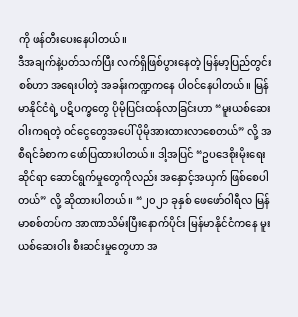ကို ဖန်တီးပေးနေပါတယ်။
ဒီအချက်နဲ့ပတ်သက်ပြီး လက်ရှိဖြစ်ပွားနေတဲ့ မြန်မာ့ပြည်တွင်းစစ်ဟာ အရေးပါတဲ့ အခန်းကဏ္ဍကနေ ပါဝင်နေပါတယ်။ မြန်မာနိုင်ငံရဲ့ ပဋိပက္ခတွေ ပိုမိုပြင်းထန်လာခြင်းဟာ “မူးယစ်ဆေးဝါးကရတဲ့ ဝင်ငွေတွေအပေါ် ပိုမိုအားထားလာစေတယ်” လို့ အစီရင်ခံစာက ဖော်ပြထားပါတယ်။ ဒါ့အပြင် “ဥပဒေစိုးမိုးရေးဆိုင်ရာ ဆောင်ရွက်မှုတွေကိုလည်း အနှောင့်အယှက် ဖြစ်စေပါတယ်” လို့ ဆိုထားပါတယ်။ “၂၀၂၁ ခုနှစ် ဖေဖော်ဝါရီလ မြန်မာစစ်တပ်က အာဏာသိမ်းပြီးနောက်ပိုင်း မြန်မာနိုင်ငံကနေ မူးယစ်ဆေးဝါး စီးဆင်းမှုတွေဟာ အ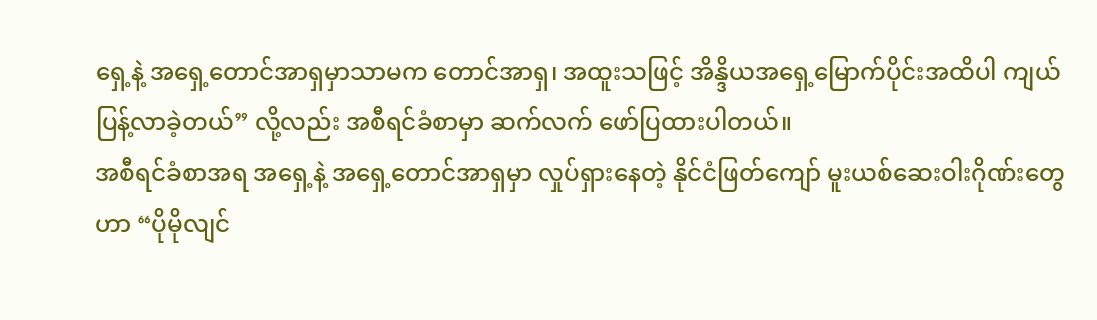ရှေ့နဲ့ အရှေ့တောင်အာရှမှာသာမက တောင်အာရှ၊ အထူးသဖြင့် အိန္ဒိယအရှေ့မြောက်ပိုင်းအထိပါ ကျယ်ပြန့်လာခဲ့တယ်” လို့လည်း အစီရင်ခံစာမှာ ဆက်လက် ဖော်ပြထားပါတယ်။
အစီရင်ခံစာအရ အရှေ့နဲ့ အရှေ့တောင်အာရှမှာ လှုပ်ရှားနေတဲ့ နိုင်ငံဖြတ်ကျော် မူးယစ်ဆေးဝါးဂိုဏ်းတွေဟာ “ပိုမိုလျင်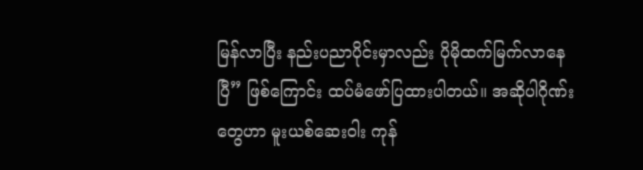မြန်လာပြီး နည်းပညာပိုင်းမှာလည်း ပိုမိုထက်မြက်လာနေပြီ” ဖြစ်ကြောင်း ထပ်မံဖော်ပြထားပါတယ်။ အဆိုပါဂိုဏ်းတွေဟာ မူးယစ်ဆေးဝါး ကုန်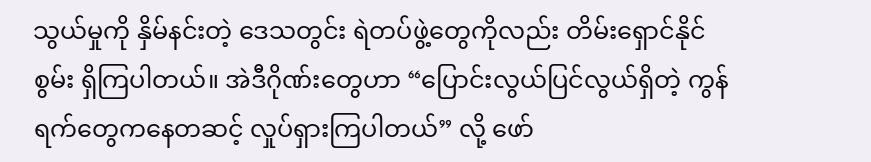သွယ်မှုကို နှိမ်နင်းတဲ့ ဒေသတွင်း ရဲတပ်ဖွဲ့တွေကိုလည်း တိမ်းရှောင်နိုင်စွမ်း ရှိကြပါတယ်။ အဲဒီဂိုဏ်းတွေဟာ “ပြောင်းလွယ်ပြင်လွယ်ရှိတဲ့ ကွန်ရက်တွေကနေတဆင့် လှုပ်ရှားကြပါတယ်” လို့ ဖော်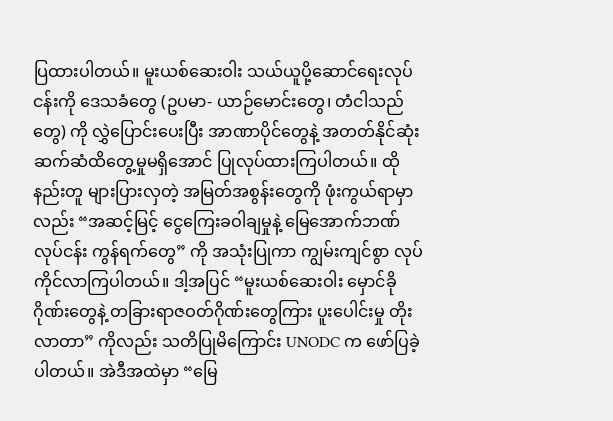ပြထားပါတယ်။ မူးယစ်ဆေးဝါး သယ်ယူပို့ဆောင်ရေးလုပ်ငန်းကို ဒေသခံတွေ (ဥပမာ- ယာဉ်မောင်းတွေ၊ တံငါသည်တွေ) ကို လွှဲပြောင်းပေးပြီး အာဏာပိုင်တွေနဲ့ အတတ်နိုင်ဆုံး ဆက်ဆံထိတွေ့မှုမရှိအောင် ပြုလုပ်ထားကြပါတယ်။ ထိုနည်းတူ များပြားလှတဲ့ အမြတ်အစွန်းတွေကို ဖုံးကွယ်ရာမှာလည်း “အဆင့်မြင့် ငွေကြေးခဝါချမှုနဲ့ မြေအောက်ဘဏ်လုပ်ငန်း ကွန်ရက်တွေ” ကို အသုံးပြုကာ ကျွမ်းကျင်စွာ လုပ်ကိုင်လာကြပါတယ်။ ဒါ့အပြင် “မူးယစ်ဆေးဝါး မှောင်ခိုဂိုဏ်းတွေနဲ့ တခြားရာဇဝတ်ဂိုဏ်းတွေကြား ပူးပေါင်းမှု တိုးလာတာ” ကိုလည်း သတိပြုမိကြောင်း UNODC က ဖော်ပြခဲ့ပါတယ်။ အဲဒီအထဲမှာ “မြေ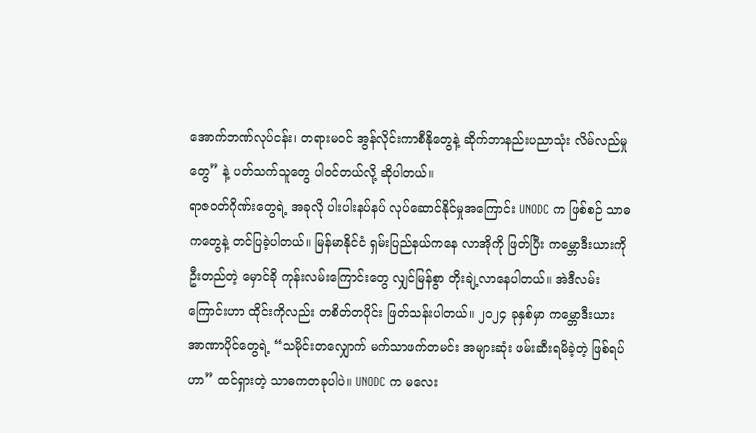အောက်ဘဏ်လုပ်ငန်း၊ တရားမဝင် အွန်လိုင်းကာစီနိုတွေနဲ့ ဆိုက်ဘာနည်းပညာသုံး လိမ်လည်မှုတွေ” နဲ့ ပတ်သက်သူတွေ ပါဝင်တယ်လို့ ဆိုပါတယ်။
ရာဇဝတ်ဂိုဏ်းတွေရဲ့ အခုလို ပါးပါးနပ်နပ် လုပ်ဆောင်နိုင်မှုအကြောင်း UNODC က ဖြစ်စဉ် သာဓကတွေနဲ့ တင်ပြခဲ့ပါတယ်။ မြန်မာနိုင်ငံ ရှမ်းပြည်နယ်ကနေ လာအိုကို ဖြတ်ပြီး ကမ္ဘောဒီးယားကို ဦးတည်တဲ့ မှောင်ခို ကုန်းလမ်းကြောင်းတွေ လျှင်မြန်စွာ တိုးချဲ့လာနေပါတယ်။ အဲဒီလမ်းကြောင်းဟာ ထိုင်းကိုလည်း တစိတ်တပိုင်း ဖြတ်သန်းပါတယ်။ ၂၀၂၄ ခုနှစ်မှာ ကမ္ဘောဒီးယား အာဏာပိုင်တွေရဲ့ “သမိုင်းတလျှောက် မက်သာဖက်တမင်း အများဆုံး ဖမ်းဆီးရမိခဲ့တဲ့ ဖြစ်ရပ်ဟာ” ထင်ရှားတဲ့ သာဓကတခုပါပဲ။ UNODC က မလေး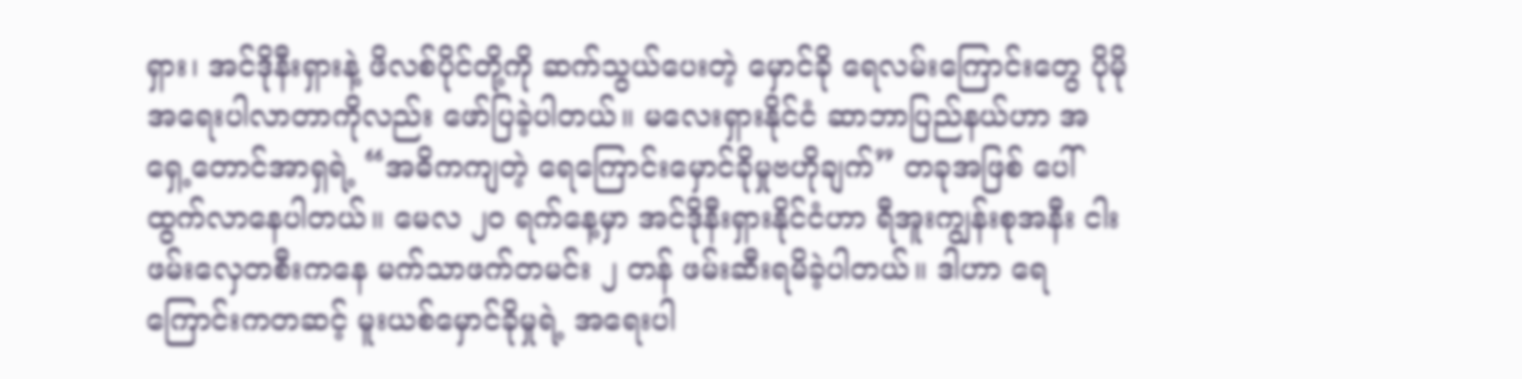ရှား၊ အင်ဒိုနီးရှားနဲ့ ဖိလစ်ပိုင်တို့ကို ဆက်သွယ်ပေးတဲ့ မှောင်ခို ရေလမ်းကြောင်းတွေ ပိုမိုအရေးပါလာတာကိုလည်း ဖော်ပြခဲ့ပါတယ်။ မလေးရှားနိုင်ငံ ဆာဘာပြည်နယ်ဟာ အရှေ့တောင်အာရှရဲ့ “အဓိကကျတဲ့ ရေကြောင်းမှောင်ခိုမှုဗဟိုချက်” တခုအဖြစ် ပေါ်ထွက်လာနေပါတယ်။ မေလ ၂၀ ရက်နေ့မှာ အင်ဒိုနီးရှားနိုင်ငံဟာ ရီအူးကျွန်းစုအနီး ငါးဖမ်းလှေတစီးကနေ မက်သာဖက်တမင်း ၂ တန် ဖမ်းဆီးရမိခဲ့ပါတယ်။ ဒါဟာ ရေကြောင်းကတဆင့် မူးယစ်မှောင်ခိုမှုရဲ့ အရေးပါ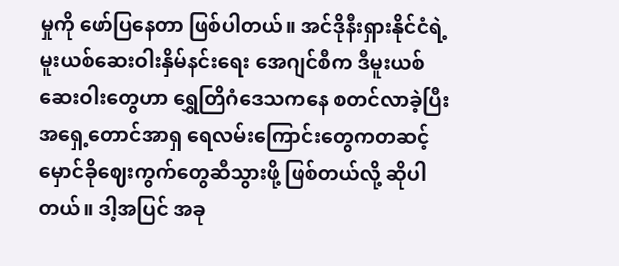မှုကို ဖော်ပြနေတာ ဖြစ်ပါတယ်။ အင်ဒိုနီးရှားနိုင်ငံရဲ့ မူးယစ်ဆေးဝါးနှိမ်နင်းရေး အေဂျင်စီက ဒီမူးယစ်ဆေးဝါးတွေဟာ ရွှေတြိဂံဒေသကနေ စတင်လာခဲ့ပြီး အရှေ့တောင်အာရှ ရေလမ်းကြောင်းတွေကတဆင့် မှောင်ခိုဈေးကွက်တွေဆီသွားဖို့ ဖြစ်တယ်လို့ ဆိုပါတယ်။ ဒါ့အပြင် အခု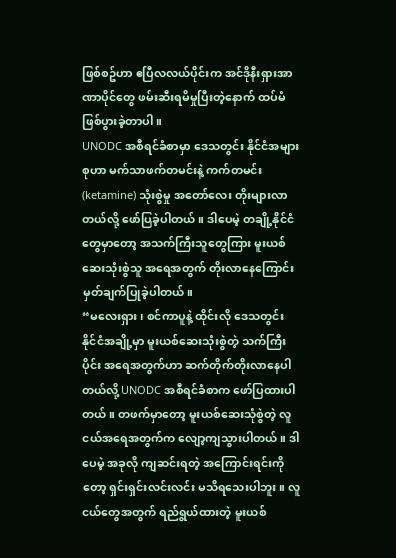ဖြစ်စဥ်ဟာ ဧပြီလလယ်ပိုင်းက အင်ဒိုနီးရှားအာဏာပိုင်တွေ ဖမ်းဆီးရမိမှုပြီးတဲ့နောက် ထပ်မံဖြစ်ပွားခဲ့တာပါ။
UNODC အစီရင်ခံစာမှာ ဒေသတွင်း နိုင်ငံအများစုဟာ မက်သာဖက်တမင်းနဲ့ ကက်တမင်း (ketamine) သုံးစွဲမှု အတော်လေး တိုးများလာတယ်လို့ ဖော်ပြခဲ့ပါတယ်။ ဒါပေမဲ့ တချို့နိုင်ငံတွေမှာတော့ အသက်ကြီးသူတွေကြား မူးယစ်ဆေးသုံးစွဲသူ အရေအတွက် တိုးလာနေကြောင်း မှတ်ချက်ပြုခဲ့ပါတယ်။
“မလေးရှား၊ စင်ကာပူနဲ့ ထိုင်းလို ဒေသတွင်း နိုင်ငံအချို့မှာ မူးယစ်ဆေးသုံးစွဲတဲ့ သက်ကြီးပိုင်း အရေအတွက်ဟာ ဆက်တိုက်တိုးလာနေပါတယ်လို့ UNODC အစီရင်ခံစာက ဖော်ပြထားပါတယ်။ တဖက်မှာတော့ မူးယစ်ဆေးသုံစွဲတဲ့ လူငယ်အရေအတွက်က လျော့ကျသွားပါတယ်။ ဒါပေမဲ့ အခုလို ကျဆင်းရတဲ့ အကြောင်းရင်းကိုတော့ ရှင်းရှင်းလင်းလင်း မသိရသေးပါဘူး။ လူငယ်တွေအတွက် ရည်ရွယ်ထားတဲ့ မူးယစ်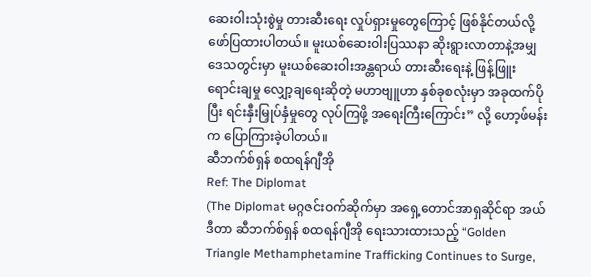ဆေးဝါးသုံးစွဲမှု တားဆီးရေး လှုပ်ရှားမှုတွေကြောင့် ဖြစ်နိုင်တယ်လို့ ဖော်ပြထားပါတယ်။ မူးယစ်ဆေးဝါးပြဿနာ ဆိုးရွားလာတာနဲ့အမျှ ဒေသတွင်းမှာ မူးယစ်ဆေးဝါးအန္တရာယ် တားဆီးရေးနဲ့ ဖြန့်ဖြူး ရောင်းချမှု လျှော့ချရေးဆိုတဲ့ မဟာဗျူဟာ နှစ်ခုစလုံးမှာ အခုထက်ပိုပြီး ရင်းနှီးမြှုပ်နှံမှုတွေ လုပ်ကြဖို့ အရေးကြီးကြောင်း” လို့ ဟော့ဖ်မန်းက ပြောကြားခဲ့ပါတယ်။
ဆီဘက်စ်ရှန် စထရန်ဂျီအို
Ref: The Diplomat
(The Diplomat မဂ္ဂဇင်းဝက်ဆိုက်မှာ အရှေ့တောင်အာရှဆိုင်ရာ အယ်ဒီတာ ဆီဘက်စ်ရှန် စထရန်ဂျီအို ရေးသားထားသည့် “Golden Triangle Methamphetamine Trafficking Continues to Surge,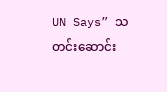UN Says” သတင်းဆောင်း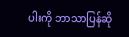ပါးကို ဘာသာပြန်ဆို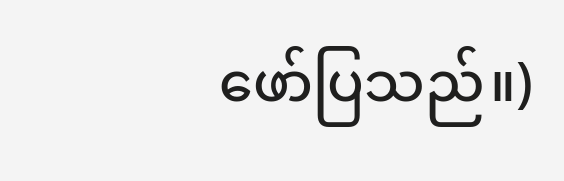ဖော်ပြသည်။)